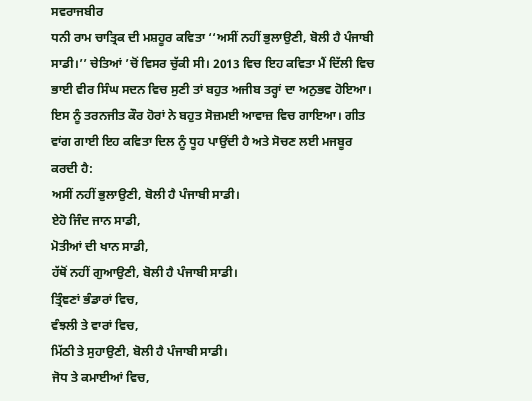ਸਵਰਾਜਬੀਰ
ਧਨੀ ਰਾਮ ਚਾਤ੍ਰਿਕ ਦੀ ਮਸ਼ਹੂਰ ਕਵਿਤਾ ‘‘ਅਸੀਂ ਨਹੀਂ ਭੁਲਾਉਣੀ, ਬੋਲੀ ਹੈ ਪੰਜਾਬੀ ਸਾਡੀ।’’ ਚੇਤਿਆਂ ’ਚੋਂ ਵਿਸਰ ਚੁੱਕੀ ਸੀ। 2013 ਵਿਚ ਇਹ ਕਵਿਤਾ ਮੈਂ ਦਿੱਲੀ ਵਿਚ ਭਾਈ ਵੀਰ ਸਿੰਘ ਸਦਨ ਵਿਚ ਸੁਣੀ ਤਾਂ ਬਹੁਤ ਅਜੀਬ ਤਰ੍ਹਾਂ ਦਾ ਅਨੁਭਵ ਹੋਇਆ। ਇਸ ਨੂੰ ਤਰਨਜੀਤ ਕੌਰ ਹੋਰਾਂ ਨੇ ਬਹੁਤ ਸੋਜ਼ਮਈ ਆਵਾਜ਼ ਵਿਚ ਗਾਇਆ। ਗੀਤ ਵਾਂਗ ਗਾਈ ਇਹ ਕਵਿਤਾ ਦਿਲ ਨੂੰ ਧੂਹ ਪਾਉਂਦੀ ਹੈ ਅਤੇ ਸੋਚਣ ਲਈ ਮਜਬੂਰ ਕਰਦੀ ਹੈ:
ਅਸੀਂ ਨਹੀਂ ਭੁਲਾਉਣੀ, ਬੋਲੀ ਹੈ ਪੰਜਾਬੀ ਸਾਡੀ।
ਏਹੋ ਜਿੰਦ ਜਾਨ ਸਾਡੀ,
ਮੋਤੀਆਂ ਦੀ ਖਾਨ ਸਾਡੀ,
ਹੱਥੋਂ ਨਹੀਂ ਗੁਆਉਣੀ, ਬੋਲੀ ਹੈ ਪੰਜਾਬੀ ਸਾਡੀ।
ਤ੍ਰਿੰਞਣਾਂ ਭੰਡਾਰਾਂ ਵਿਚ,
ਵੰਝਲੀ ਤੇ ਵਾਰਾਂ ਵਿਚ,
ਮਿੱਠੀ ਤੇ ਸੁਹਾਉਣੀ, ਬੋਲੀ ਹੈ ਪੰਜਾਬੀ ਸਾਡੀ।
ਜੋਧ ਤੇ ਕਮਾਈਆਂ ਵਿਚ,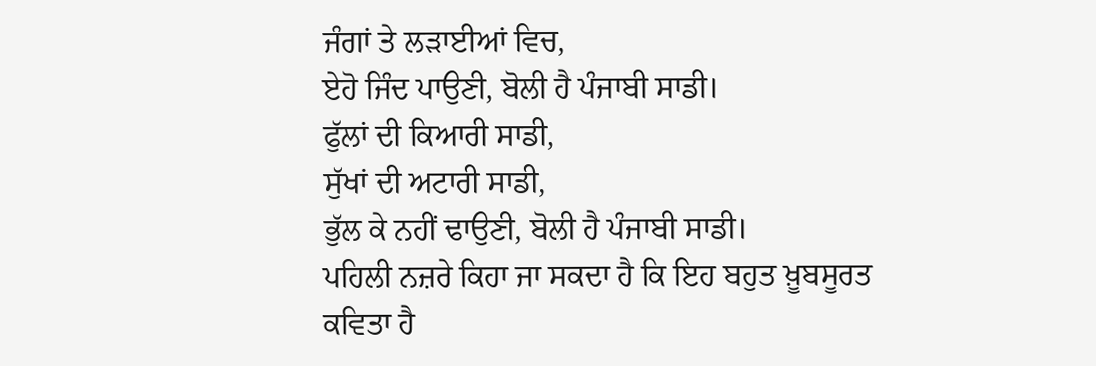ਜੰਗਾਂ ਤੇ ਲੜਾਈਆਂ ਵਿਚ,
ਏਹੋ ਜਿੰਦ ਪਾਉਣੀ, ਬੋਲੀ ਹੈ ਪੰਜਾਬੀ ਸਾਡੀ।
ਫੁੱਲਾਂ ਦੀ ਕਿਆਰੀ ਸਾਡੀ,
ਸੁੱਖਾਂ ਦੀ ਅਟਾਰੀ ਸਾਡੀ,
ਭੁੱਲ ਕੇ ਨਹੀਂ ਢਾਉਣੀ, ਬੋਲੀ ਹੈ ਪੰਜਾਬੀ ਸਾਡੀ।
ਪਹਿਲੀ ਨਜ਼ਰੇ ਕਿਹਾ ਜਾ ਸਕਦਾ ਹੈ ਕਿ ਇਹ ਬਹੁਤ ਖ਼ੂਬਸੂਰਤ ਕਵਿਤਾ ਹੈ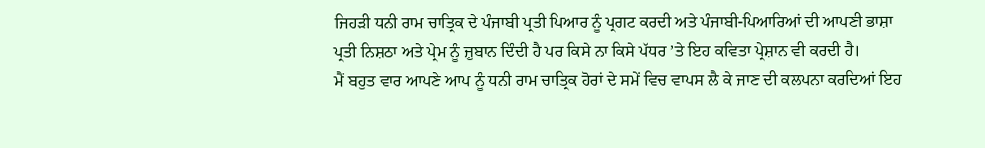ਜਿਹੜੀ ਧਨੀ ਰਾਮ ਚਾਤ੍ਰਿਕ ਦੇ ਪੰਜਾਬੀ ਪ੍ਰਤੀ ਪਿਆਰ ਨੂੰ ਪ੍ਰਗਟ ਕਰਦੀ ਅਤੇ ਪੰਜਾਬੀ-ਪਿਆਰਿਆਂ ਦੀ ਆਪਣੀ ਭਾਸ਼ਾ ਪ੍ਰਤੀ ਨਿਸ਼ਠਾ ਅਤੇ ਪ੍ਰੇਮ ਨੂੰ ਜ਼ੁਬਾਨ ਦਿੰਦੀ ਹੈ ਪਰ ਕਿਸੇ ਨਾ ਕਿਸੇ ਪੱਧਰ ’ਤੇ ਇਹ ਕਵਿਤਾ ਪ੍ਰੇਸ਼ਾਨ ਵੀ ਕਰਦੀ ਹੈ।
ਮੈਂ ਬਹੁਤ ਵਾਰ ਆਪਣੇ ਆਪ ਨੂੰ ਧਨੀ ਰਾਮ ਚਾਤ੍ਰਿਕ ਹੋਰਾਂ ਦੇ ਸਮੇਂ ਵਿਚ ਵਾਪਸ ਲੈ ਕੇ ਜਾਣ ਦੀ ਕਲਪਨਾ ਕਰਦਿਆਂ ਇਹ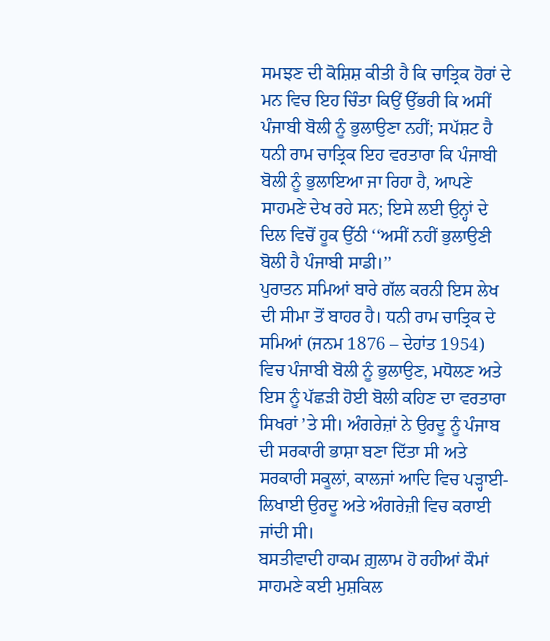ਸਮਝਣ ਦੀ ਕੋਸ਼ਿਸ਼ ਕੀਤੀ ਹੈ ਕਿ ਚਾਤ੍ਰਿਕ ਹੋਰਾਂ ਦੇ ਮਨ ਵਿਚ ਇਹ ਚਿੰਤਾ ਕਿਉਂ ਉੱਭਰੀ ਕਿ ਅਸੀਂ ਪੰਜਾਬੀ ਬੋਲੀ ਨੂੰ ਭੁਲਾਉਣਾ ਨਹੀਂ; ਸਪੱਸ਼ਟ ਹੈ ਧਨੀ ਰਾਮ ਚਾਤ੍ਰਿਕ ਇਹ ਵਰਤਾਰਾ ਕਿ ਪੰਜਾਬੀ ਬੋਲੀ ਨੂੰ ਭੁਲਾਇਆ ਜਾ ਰਿਹਾ ਹੈ, ਆਪਣੇ ਸਾਹਮਣੇ ਦੇਖ ਰਹੇ ਸਨ; ਇਸੇ ਲਈ ਉਨ੍ਹਾਂ ਦੇ ਦਿਲ ਵਿਚੋਂ ਹੂਕ ਉੱਠੀ ‘‘ਅਸੀਂ ਨਹੀਂ ਭੁਲਾਉਣੀ ਬੋਲੀ ਹੈ ਪੰਜਾਬੀ ਸਾਡੀ।’’
ਪੁਰਾਤਨ ਸਮਿਆਂ ਬਾਰੇ ਗੱਲ ਕਰਨੀ ਇਸ ਲੇਖ ਦੀ ਸੀਮਾ ਤੋਂ ਬਾਹਰ ਹੈ। ਧਨੀ ਰਾਮ ਚਾਤ੍ਰਿਕ ਦੇ ਸਮਿਆਂ (ਜਨਮ 1876 – ਦੇਹਾਂਤ 1954) ਵਿਚ ਪੰਜਾਬੀ ਬੋਲੀ ਨੂੰ ਭੁਲਾਉਣ, ਮਧੋਲਣ ਅਤੇ ਇਸ ਨੂੰ ਪੱਛੜੀ ਹੋਈ ਬੋਲੀ ਕਹਿਣ ਦਾ ਵਰਤਾਰਾ ਸਿਖਰਾਂ ’ਤੇ ਸੀ। ਅੰਗਰੇਜ਼ਾਂ ਨੇ ਉਰਦੂ ਨੂੰ ਪੰਜਾਬ ਦੀ ਸਰਕਾਰੀ ਭਾਸ਼ਾ ਬਣਾ ਦਿੱਤਾ ਸੀ ਅਤੇ ਸਰਕਾਰੀ ਸਕੂਲਾਂ, ਕਾਲਜਾਂ ਆਦਿ ਵਿਚ ਪੜ੍ਹਾਈ-ਲਿਖਾਈ ਉਰਦੂ ਅਤੇ ਅੰਗਰੇਜ਼ੀ ਵਿਚ ਕਰਾਈ ਜਾਂਦੀ ਸੀ।
ਬਸਤੀਵਾਦੀ ਹਾਕਮ ਗ਼ੁਲਾਮ ਹੋ ਰਹੀਆਂ ਕੌਮਾਂ ਸਾਹਮਣੇ ਕਈ ਮੁਸ਼ਕਿਲ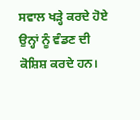ਸਵਾਲ ਖੜ੍ਹੇ ਕਰਦੇ ਹੋਏ ਉਨ੍ਹਾਂ ਨੂੰ ਵੰਡਣ ਦੀ ਕੋਸ਼ਿਸ਼ ਕਰਦੇ ਹਨ।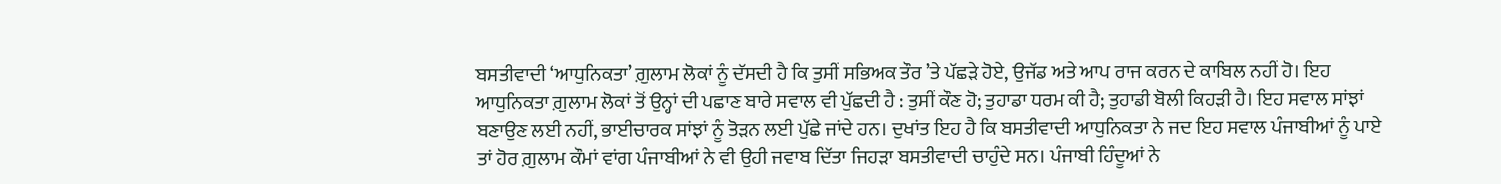ਬਸਤੀਵਾਦੀ ‘ਆਧੁਨਿਕਤਾ’ ਗ਼ੁਲਾਮ ਲੋਕਾਂ ਨੂੰ ਦੱਸਦੀ ਹੈ ਕਿ ਤੁਸੀਂ ਸਭਿਅਕ ਤੌਰ ’ਤੇ ਪੱਛੜੇ ਹੋਏ, ਉਜੱਡ ਅਤੇ ਆਪ ਰਾਜ ਕਰਨ ਦੇ ਕਾਬਿਲ ਨਹੀਂ ਹੋ। ਇਹ ਆਧੁਨਿਕਤਾ ਗ਼ੁਲਾਮ ਲੋਕਾਂ ਤੋਂ ਉਨ੍ਹਾਂ ਦੀ ਪਛਾਣ ਬਾਰੇ ਸਵਾਲ ਵੀ ਪੁੱਛਦੀ ਹੈ : ਤੁਸੀਂ ਕੌਣ ਹੋ; ਤੁਹਾਡਾ ਧਰਮ ਕੀ ਹੈ; ਤੁਹਾਡੀ ਬੋਲੀ ਕਿਹੜੀ ਹੈ। ਇਹ ਸਵਾਲ ਸਾਂਝਾਂ ਬਣਾਉਣ ਲਈ ਨਹੀਂ, ਭਾਈਚਾਰਕ ਸਾਂਝਾਂ ਨੂੰ ਤੋੜਨ ਲਈ ਪੁੱਛੇ ਜਾਂਦੇ ਹਨ। ਦੁਖਾਂਤ ਇਹ ਹੈ ਕਿ ਬਸਤੀਵਾਦੀ ਆਧੁਨਿਕਤਾ ਨੇ ਜਦ ਇਹ ਸਵਾਲ ਪੰਜਾਬੀਆਂ ਨੂੰ ਪਾਏ ਤਾਂ ਹੋਰ ਗ਼ੁਲਾਮ ਕੌਮਾਂ ਵਾਂਗ ਪੰਜਾਬੀਆਂ ਨੇ ਵੀ ਉਹੀ ਜਵਾਬ ਦਿੱਤਾ ਜਿਹੜਾ ਬਸਤੀਵਾਦੀ ਚਾਹੁੰਦੇ ਸਨ। ਪੰਜਾਬੀ ਹਿੰਦੂਆਂ ਨੇ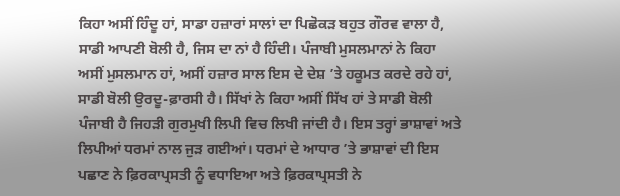ਕਿਹਾ ਅਸੀਂ ਹਿੰਦੂ ਹਾਂ, ਸਾਡਾ ਹਜ਼ਾਰਾਂ ਸਾਲਾਂ ਦਾ ਪਿਛੋਕੜ ਬਹੁਤ ਗੌਰਵ ਵਾਲਾ ਹੈ, ਸਾਡੀ ਆਪਣੀ ਬੋਲੀ ਹੈ, ਜਿਸ ਦਾ ਨਾਂ ਹੈ ਹਿੰਦੀ। ਪੰਜਾਬੀ ਮੁਸਲਮਾਨਾਂ ਨੇ ਕਿਹਾ ਅਸੀਂ ਮੁਸਲਮਾਨ ਹਾਂ, ਅਸੀਂ ਹਜ਼ਾਰ ਸਾਲ ਇਸ ਦੇ ਦੇਸ਼ ’ਤੇ ਹਕੂਮਤ ਕਰਦੇ ਰਹੇ ਹਾਂ, ਸਾਡੀ ਬੋਲੀ ਉਰਦੂ-ਫ਼ਾਰਸੀ ਹੈ। ਸਿੱਖਾਂ ਨੇ ਕਿਹਾ ਅਸੀਂ ਸਿੱਖ ਹਾਂ ਤੇ ਸਾਡੀ ਬੋਲੀ ਪੰਜਾਬੀ ਹੈ ਜਿਹੜੀ ਗੁਰਮੁਖੀ ਲਿਪੀ ਵਿਚ ਲਿਖੀ ਜਾਂਦੀ ਹੈ। ਇਸ ਤਰ੍ਹਾਂ ਭਾਸ਼ਾਵਾਂ ਅਤੇ ਲਿਪੀਆਂ ਧਰਮਾਂ ਨਾਲ ਜੁੜ ਗਈਆਂ। ਧਰਮਾਂ ਦੇ ਆਧਾਰ ’ਤੇ ਭਾਸ਼ਾਵਾਂ ਦੀ ਇਸ ਪਛਾਣ ਨੇ ਫ਼ਿਰਕਾਪ੍ਰਸਤੀ ਨੂੰ ਵਧਾਇਆ ਅਤੇ ਫ਼ਿਰਕਾਪ੍ਰਸਤੀ ਨੇ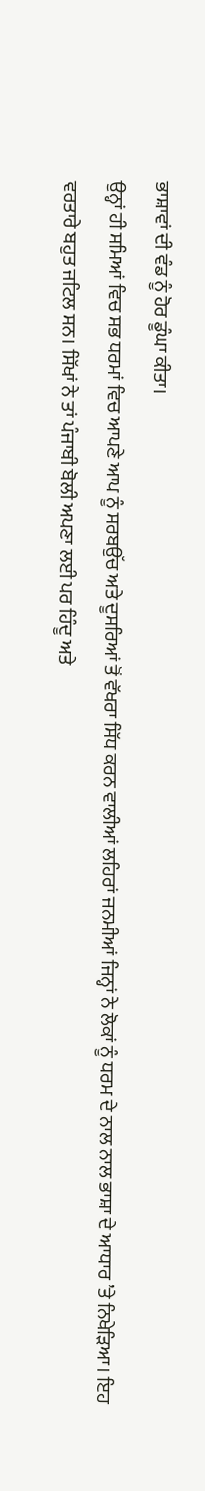ਭਾਸ਼ਾਵਾਂ ਦੀ ਵੰਡ ਨੂੰ ਹੋਰ ਡੂੰਘਾ ਕੀਤਾ।
ਉਨ੍ਹਾਂ ਹੀ ਸਮਿਆਂ ਵਿਚ ਸਭ ਧਰਮਾਂ ਵਿਚ ਆਪਣੇ ਆਪ ਨੂੰ ਸਰਬਉੱਚ ਅਤੇ ਦੂਸਰਿਆਂ ਤੋਂ ਵੱਖਰਾ ਸਿੱਧ ਕਰਨ ਵਾਲੀਆਂ ਲਹਿਰਾਂ ਜਨਮੀਆਂ ਜਿਨ੍ਹਾਂ ਨੇ ਲੋਕਾਂ ਨੂੰ ਧਰਮ ਦੇ ਨਾਲ ਨਾਲ ਭਾਸ਼ਾ ਦੇ ਆਧਾਰ ’ਤੇ ਨਿਖੇੜਿਆ। ਇਹ ਵਰਤਾਰੇ ਬਹੁਤ ਜਟਿਲ ਸਨ। ਸਿੱਖਾਂ ਨੇ ਤਾਂ ਪੰਜਾਬੀ ਬੋਲੀ ਅਪਣਾ ਲਈ ਪਰ ਹਿੰਦੂ ਅਤੇ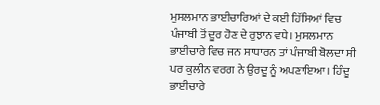ਮੁਸਲਮਾਨ ਭਾਈਚਾਰਿਆਂ ਦੇ ਕਈ ਹਿੱਸਿਆਂ ਵਿਚ ਪੰਜਾਬੀ ਤੋਂ ਦੂਰ ਹੋਣ ਦੇ ਰੁਝਾਨ ਵਧੇ। ਮੁਸਲਮਾਨ ਭਾਈਚਾਰੇ ਵਿਚ ਜਨ ਸਾਧਾਰਨ ਤਾਂ ਪੰਜਾਬੀ ਬੋਲਦਾ ਸੀ ਪਰ ਕੁਲੀਨ ਵਰਗ ਨੇ ਉਰਦੂ ਨੂੰ ਅਪਣਾਇਆ। ਹਿੰਦੂ ਭਾਈਚਾਰੇ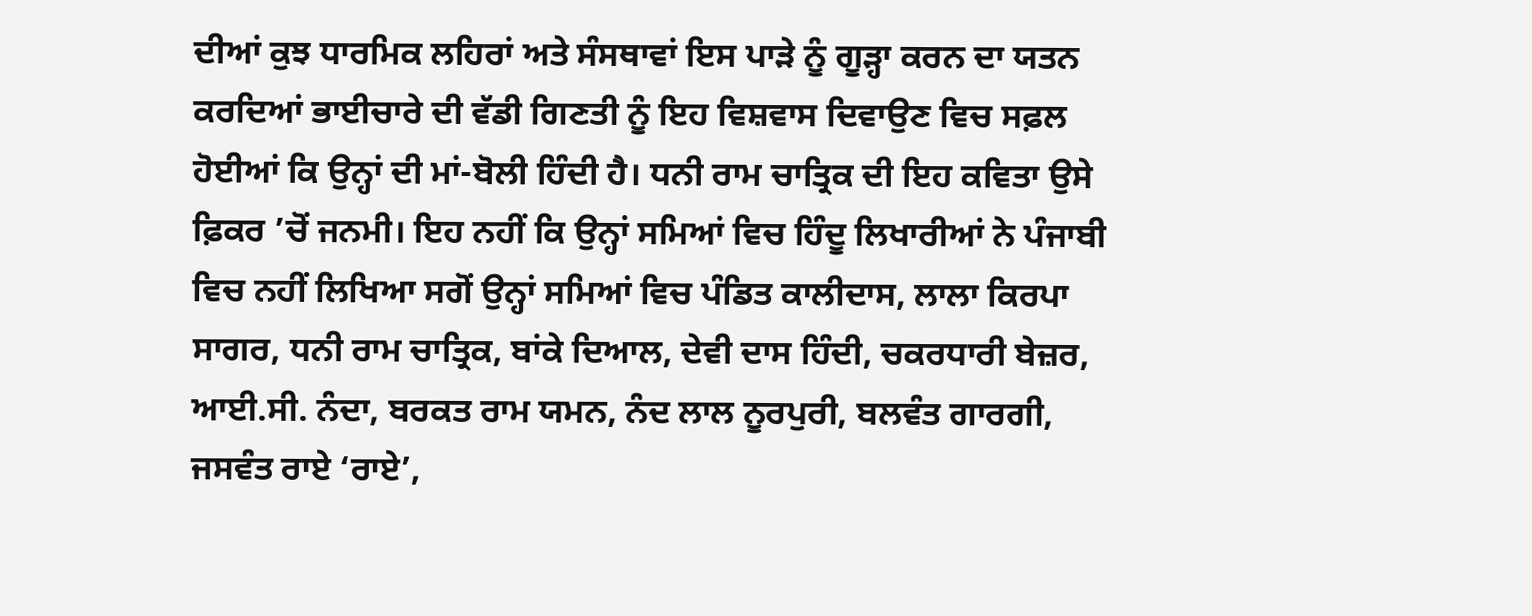ਦੀਆਂ ਕੁਝ ਧਾਰਮਿਕ ਲਹਿਰਾਂ ਅਤੇ ਸੰਸਥਾਵਾਂ ਇਸ ਪਾੜੇ ਨੂੰ ਗੂੜ੍ਹਾ ਕਰਨ ਦਾ ਯਤਨ ਕਰਦਿਆਂ ਭਾਈਚਾਰੇ ਦੀ ਵੱਡੀ ਗਿਣਤੀ ਨੂੰ ਇਹ ਵਿਸ਼ਵਾਸ ਦਿਵਾਉਣ ਵਿਚ ਸਫ਼ਲ ਹੋਈਆਂ ਕਿ ਉਨ੍ਹਾਂ ਦੀ ਮਾਂ-ਬੋਲੀ ਹਿੰਦੀ ਹੈ। ਧਨੀ ਰਾਮ ਚਾਤ੍ਰਿਕ ਦੀ ਇਹ ਕਵਿਤਾ ਉਸੇ ਫ਼ਿਕਰ ’ਚੋਂ ਜਨਮੀ। ਇਹ ਨਹੀਂ ਕਿ ਉਨ੍ਹਾਂ ਸਮਿਆਂ ਵਿਚ ਹਿੰਦੂ ਲਿਖਾਰੀਆਂ ਨੇ ਪੰਜਾਬੀ ਵਿਚ ਨਹੀਂ ਲਿਖਿਆ ਸਗੋਂ ਉਨ੍ਹਾਂ ਸਮਿਆਂ ਵਿਚ ਪੰਡਿਤ ਕਾਲੀਦਾਸ, ਲਾਲਾ ਕਿਰਪਾ ਸਾਗਰ, ਧਨੀ ਰਾਮ ਚਾਤ੍ਰਿਕ, ਬਾਂਕੇ ਦਿਆਲ, ਦੇਵੀ ਦਾਸ ਹਿੰਦੀ, ਚਕਰਧਾਰੀ ਬੇਜ਼ਰ, ਆਈ.ਸੀ. ਨੰਦਾ, ਬਰਕਤ ਰਾਮ ਯਮਨ, ਨੰਦ ਲਾਲ ਨੂਰਪੁਰੀ, ਬਲਵੰਤ ਗਾਰਗੀ, ਜਸਵੰਤ ਰਾਏ ‘ਰਾਏ’,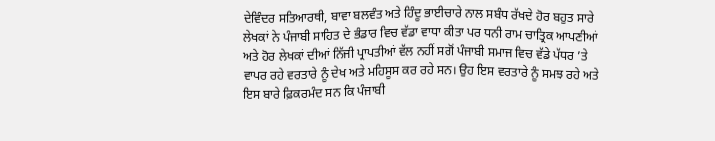ਦੇਵਿੰਦਰ ਸਤਿਆਰਥੀ, ਬਾਵਾ ਬਲਵੰਤ ਅਤੇ ਹਿੰਦੂ ਭਾਈਚਾਰੇ ਨਾਲ ਸਬੰਧ ਰੱਖਦੇ ਹੋਰ ਬਹੁਤ ਸਾਰੇ ਲੇਖਕਾਂ ਨੇ ਪੰਜਾਬੀ ਸਾਹਿਤ ਦੇ ਭੰਡਾਰ ਵਿਚ ਵੱਡਾ ਵਾਧਾ ਕੀਤਾ ਪਰ ਧਨੀ ਰਾਮ ਚਾਤ੍ਰਿਕ ਆਪਣੀਆਂ ਅਤੇ ਹੋਰ ਲੇਖਕਾਂ ਦੀਆਂ ਨਿੱਜੀ ਪ੍ਰਾਪਤੀਆਂ ਵੱਲ ਨਹੀਂ ਸਗੋਂ ਪੰਜਾਬੀ ਸਮਾਜ ਵਿਚ ਵੱਡੇ ਪੱਧਰ ’ਤੇ ਵਾਪਰ ਰਹੇ ਵਰਤਾਰੇ ਨੂੰ ਦੇਖ ਅਤੇ ਮਹਿਸੂਸ ਕਰ ਰਹੇ ਸਨ। ਉਹ ਇਸ ਵਰਤਾਰੇ ਨੂੰ ਸਮਝ ਰਹੇ ਅਤੇ ਇਸ ਬਾਰੇ ਫ਼ਿਕਰਮੰਦ ਸਨ ਕਿ ਪੰਜਾਬੀ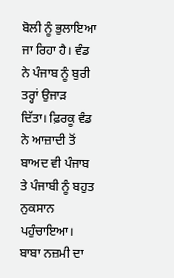ਬੋਲੀ ਨੂੰ ਭੁਲਾਇਆ ਜਾ ਰਿਹਾ ਹੈ। ਵੰਡ ਨੇ ਪੰਜਾਬ ਨੂੰ ਬੁਰੀ ਤਰ੍ਹਾਂ ਉਜਾੜ ਦਿੱਤਾ। ਫ਼ਿਰਕੂ ਵੰਡ ਨੇ ਆਜ਼ਾਦੀ ਤੋਂ ਬਾਅਦ ਵੀ ਪੰਜਾਬ ਤੇ ਪੰਜਾਬੀ ਨੂੰ ਬਹੁਤ ਨੁਕਸਾਨ ਪਹੁੰਚਾਇਆ। ਬਾਬਾ ਨਜ਼ਮੀ ਦਾ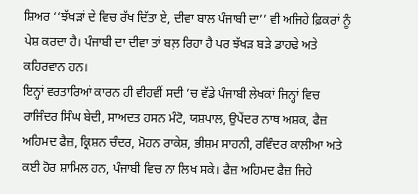ਸ਼ਿਅਰ ‘‘ਝੱਖੜਾਂ ਦੇ ਵਿਚ ਰੱਖ ਦਿੱਤਾ ਏ, ਦੀਵਾ ਬਾਲ ਪੰਜਾਬੀ ਦਾ’’ ਵੀ ਅਜਿਹੇ ਫ਼ਿਕਰਾਂ ਨੂੰ ਪੇਸ਼ ਕਰਦਾ ਹੈ। ਪੰਜਾਬੀ ਦਾ ਦੀਵਾ ਤਾਂ ਬਲ਼ ਰਿਹਾ ਹੈ ਪਰ ਝੱਖੜ ਬੜੇ ਡਾਹਢੇ ਅਤੇ ਕਹਿਰਵਾਨ ਹਨ।
ਇਨ੍ਹਾਂ ਵਰਤਾਰਿਆਂ ਕਾਰਨ ਹੀ ਵੀਹਵੀਂ ਸਦੀ ’ਚ ਵੱਡੇ ਪੰਜਾਬੀ ਲੇਖਕਾਂ ਜਿਨ੍ਹਾਂ ਵਿਚ ਰਾਜਿੰਦਰ ਸਿੰਘ ਬੇਦੀ, ਸਾਅਦਤ ਹਸਨ ਮੰਟੋ, ਯਸ਼ਪਾਲ, ਉਪੇਂਦਰ ਨਾਥ ਅਸ਼ਕ, ਫੈਜ਼ ਅਹਿਮਦ ਫੈਜ਼, ਕ੍ਰਿਸ਼ਨ ਚੰਦਰ, ਮੋਹਨ ਰਾਕੇਸ਼, ਭੀਸ਼ਮ ਸਾਹਨੀ, ਰਵਿੰਦਰ ਕਾਲੀਆ ਅਤੇ ਕਈ ਹੋਰ ਸ਼ਾਮਿਲ ਹਨ, ਪੰਜਾਬੀ ਵਿਚ ਨਾ ਲਿਖ ਸਕੇ। ਫੈਜ਼ ਅਹਿਮਦ ਫੈਜ਼ ਜਿਹੇ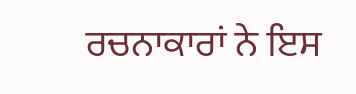ਰਚਨਾਕਾਰਾਂ ਨੇ ਇਸ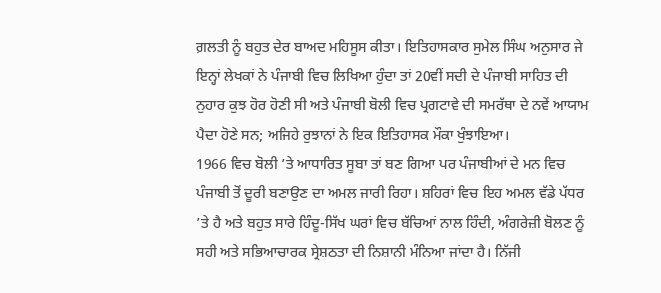ਗ਼ਲਤੀ ਨੂੰ ਬਹੁਤ ਦੇਰ ਬਾਅਦ ਮਹਿਸੂਸ ਕੀਤਾ। ਇਤਿਹਾਸਕਾਰ ਸੁਮੇਲ ਸਿੰਘ ਅਨੁਸਾਰ ਜੇ ਇਨ੍ਹਾਂ ਲੇਖਕਾਂ ਨੇ ਪੰਜਾਬੀ ਵਿਚ ਲਿਖਿਆ ਹੁੰਦਾ ਤਾਂ 20ਵੀਂ ਸਦੀ ਦੇ ਪੰਜਾਬੀ ਸਾਹਿਤ ਦੀ ਨੁਹਾਰ ਕੁਝ ਹੋਰ ਹੋਣੀ ਸੀ ਅਤੇ ਪੰਜਾਬੀ ਬੋਲੀ ਵਿਚ ਪ੍ਰਗਟਾਵੇ ਦੀ ਸਮਰੱਥਾ ਦੇ ਨਵੇਂ ਆਯਾਮ ਪੈਦਾ ਹੋਣੇ ਸਨ; ਅਜਿਹੇ ਰੁਝਾਨਾਂ ਨੇ ਇਕ ਇਤਿਹਾਸਕ ਮੌਕਾ ਖੁੰਝਾਇਆ।
1966 ਵਿਚ ਬੋਲੀ ’ਤੇ ਆਧਾਰਿਤ ਸੂਬਾ ਤਾਂ ਬਣ ਗਿਆ ਪਰ ਪੰਜਾਬੀਆਂ ਦੇ ਮਨ ਵਿਚ ਪੰਜਾਬੀ ਤੋਂ ਦੂਰੀ ਬਣਾਉਣ ਦਾ ਅਮਲ ਜਾਰੀ ਰਿਹਾ। ਸ਼ਹਿਰਾਂ ਵਿਚ ਇਹ ਅਮਲ ਵੱਡੇ ਪੱਧਰ ’ਤੇ ਹੈ ਅਤੇ ਬਹੁਤ ਸਾਰੇ ਹਿੰਦੂ-ਸਿੱਖ ਘਰਾਂ ਵਿਚ ਬੱਚਿਆਂ ਨਾਲ ਹਿੰਦੀ, ਅੰਗਰੇਜ਼ੀ ਬੋਲਣ ਨੂੰ ਸਹੀ ਅਤੇ ਸਭਿਆਚਾਰਕ ਸ੍ਰੇਸ਼ਠਤਾ ਦੀ ਨਿਸ਼ਾਨੀ ਮੰਨਿਆ ਜਾਂਦਾ ਹੈ। ਨਿੱਜੀ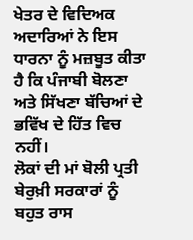ਖੇਤਰ ਦੇ ਵਿਦਿਅਕ ਅਦਾਰਿਆਂ ਨੇ ਇਸ ਧਾਰਨਾ ਨੂੰ ਮਜ਼ਬੂਤ ਕੀਤਾ ਹੈ ਕਿ ਪੰਜਾਬੀ ਬੋਲਣਾ ਅਤੇ ਸਿੱਖਣਾ ਬੱਚਿਆਂ ਦੇ ਭਵਿੱਖ ਦੇ ਹਿੱਤ ਵਿਚ ਨਹੀਂ।
ਲੋਕਾਂ ਦੀ ਮਾਂ ਬੋਲੀ ਪ੍ਰਤੀ ਬੇਰੁਖ਼ੀ ਸਰਕਾਰਾਂ ਨੂੰ ਬਹੁਤ ਰਾਸ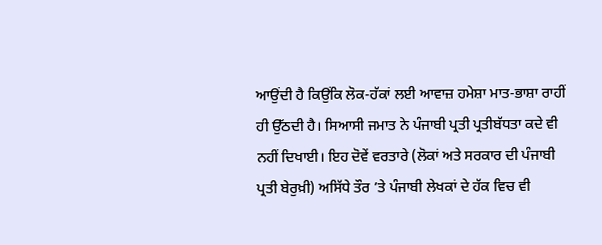ਆਉਂਦੀ ਹੈ ਕਿਉਂਕਿ ਲੋਕ-ਹੱਕਾਂ ਲਈ ਆਵਾਜ਼ ਹਮੇਸ਼ਾ ਮਾਤ-ਭਾਸ਼ਾ ਰਾਹੀਂ ਹੀ ਉੱਠਦੀ ਹੈ। ਸਿਆਸੀ ਜਮਾਤ ਨੇ ਪੰਜਾਬੀ ਪ੍ਰਤੀ ਪ੍ਰਤੀਬੱਧਤਾ ਕਦੇ ਵੀ ਨਹੀਂ ਦਿਖਾਈ। ਇਹ ਦੋਵੇਂ ਵਰਤਾਰੇ (ਲੋਕਾਂ ਅਤੇ ਸਰਕਾਰ ਦੀ ਪੰਜਾਬੀ ਪ੍ਰਤੀ ਬੇਰੁਖ਼ੀ) ਅਸਿੱਧੇ ਤੌਰ ’ਤੇ ਪੰਜਾਬੀ ਲੇਖਕਾਂ ਦੇ ਹੱਕ ਵਿਚ ਵੀ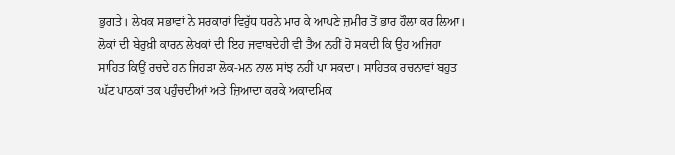ਭੁਗਤੇ। ਲੇਖਕ ਸਭਾਵਾਂ ਨੇ ਸਰਕਾਰਾਂ ਵਿਰੁੱਧ ਧਰਨੇ ਮਾਰ ਕੇ ਆਪਣੇ ਜ਼ਮੀਰ ਤੋਂ ਭਾਰ ਹੌਲਾ ਕਰ ਲਿਆ। ਲੋਕਾਂ ਦੀ ਬੇਰੁਖ਼ੀ ਕਾਰਨ ਲੇਖਕਾਂ ਦੀ ਇਹ ਜਵਾਬਦੇਹੀ ਵੀ ਤੈਅ ਨਹੀਂ ਹੋ ਸਕਦੀ ਕਿ ਉਹ ਅਜਿਹਾ ਸਾਹਿਤ ਕਿਉਂ ਰਚਦੇ ਹਨ ਜਿਹੜਾ ਲੋਕ-ਮਨ ਨਾਲ ਸਾਂਝ ਨਹੀਂ ਪਾ ਸਕਦਾ। ਸਾਹਿਤਕ ਰਚਨਾਵਾਂ ਬਹੁਤ ਘੱਟ ਪਾਠਕਾਂ ਤਕ ਪਹੁੰਚਦੀਆਂ ਅਤੇ ਜ਼ਿਆਦਾ ਕਰਕੇ ਅਕਾਦਮਿਕ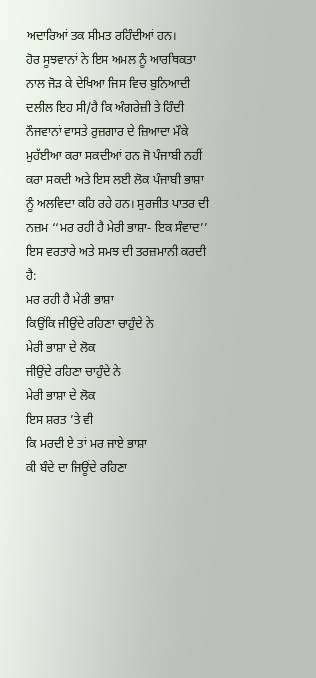ਅਦਾਰਿਆਂ ਤਕ ਸੀਮਤ ਰਹਿੰਦੀਆਂ ਹਨ।
ਹੋਰ ਸੂਝਵਾਨਾਂ ਨੇ ਇਸ ਅਮਲ ਨੂੰ ਆਰਥਿਕਤਾ ਨਾਲ ਜੋੜ ਕੇ ਦੇਖਿਆ ਜਿਸ ਵਿਚ ਬੁਨਿਆਦੀ ਦਲੀਲ ਇਹ ਸੀ/ਹੈ ਕਿ ਅੰਗਰੇਜ਼ੀ ਤੇ ਹਿੰਦੀ ਨੌਜਵਾਨਾਂ ਵਾਸਤੇ ਰੁਜ਼ਗਾਰ ਦੇ ਜ਼ਿਆਦਾ ਮੌਕੇ ਮੁਹੱਈਆ ਕਰਾ ਸਕਦੀਆਂ ਹਨ ਜੋ ਪੰਜਾਬੀ ਨਹੀਂ ਕਰਾ ਸਕਦੀ ਅਤੇ ਇਸ ਲਈ ਲੋਕ ਪੰਜਾਬੀ ਭਾਸ਼ਾ ਨੂੰ ਅਲਵਿਦਾ ਕਹਿ ਰਹੇ ਹਨ। ਸੁਰਜੀਤ ਪਾਤਰ ਦੀ ਨਜ਼ਮ ‘‘ਮਰ ਰਹੀ ਹੈ ਮੇਰੀ ਭਾਸ਼ਾ- ਇਕ ਸੰਵਾਦ’’ ਇਸ ਵਰਤਾਰੇ ਅਤੇ ਸਮਝ ਦੀ ਤਰਜ਼ਮਾਨੀ ਕਰਦੀ ਹੈ:
ਮਰ ਰਹੀ ਹੈ ਮੇਰੀ ਭਾਸ਼ਾ
ਕਿਉਂਕਿ ਜੀਉਂਦੇ ਰਹਿਣਾ ਚਾਹੁੰਦੇ ਨੇ
ਮੇਰੀ ਭਾਸ਼ਾ ਦੇ ਲੋਕ
ਜੀਉਂਦੇ ਰਹਿਣਾ ਚਾਹੁੰਦੇ ਨੇ
ਮੇਰੀ ਭਾਸ਼ਾ ਦੇ ਲੋਕ
ਇਸ ਸ਼ਰਤ ’ਤੇ ਵੀ
ਕਿ ਮਰਦੀ ਏ ਤਾਂ ਮਰ ਜਾਏ ਭਾਸ਼ਾ
ਕੀ ਬੰਦੇ ਦਾ ਜਿਊਂਦੇ ਰਹਿਣਾ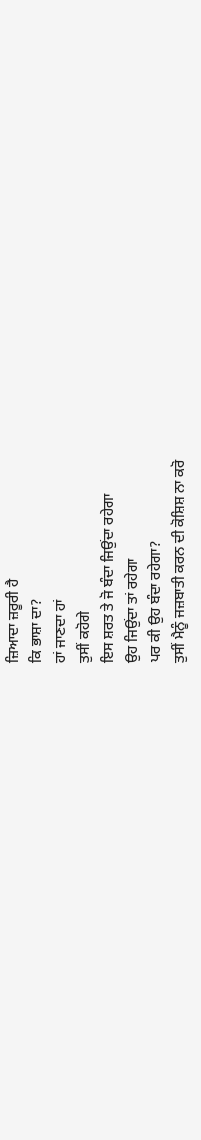ਜ਼ਿਆਦਾ ਜ਼ਰੂਰੀ ਹੈ
ਕਿ ਭਾਸ਼ਾ ਦਾ?
ਹਾਂ ਜਾਣਦਾ ਹਾਂ
ਤੁਸੀਂ ਕਹੋਗੇ
ਇਸ ਸ਼ਰਤ ਤੇ ਜੋ ਬੰਦਾ ਜਿਉਂਦਾ ਰਹੇਗਾ
ਉਹ ਜਿਉਂਦਾ ਤਾਂ ਰਹੇਗਾ
ਪਰ ਕੀ ਉਹ ਬੰਦਾ ਰਹੇਗਾ?
ਤੁਸੀਂ ਮੈਨੂੰ ਜਜ਼ਬਾਤੀ ਕਰਨ ਦੀ ਕੋਸ਼ਿਸ਼ ਨਾ ਕਰੋ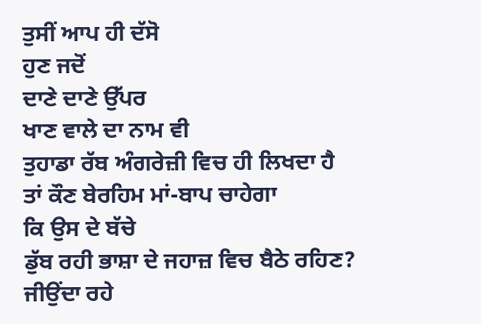ਤੁਸੀਂ ਆਪ ਹੀ ਦੱਸੋ
ਹੁਣ ਜਦੋਂ
ਦਾਣੇ ਦਾਣੇ ਉੱਪਰ
ਖਾਣ ਵਾਲੇ ਦਾ ਨਾਮ ਵੀ
ਤੁਹਾਡਾ ਰੱਬ ਅੰਗਰੇਜ਼ੀ ਵਿਚ ਹੀ ਲਿਖਦਾ ਹੈ
ਤਾਂ ਕੌਣ ਬੇਰਹਿਮ ਮਾਂ-ਬਾਪ ਚਾਹੇਗਾ
ਕਿ ਉਸ ਦੇ ਬੱਚੇ
ਡੁੱਬ ਰਹੀ ਭਾਸ਼ਾ ਦੇ ਜਹਾਜ਼ ਵਿਚ ਬੈਠੇ ਰਹਿਣ?
ਜੀਉਂਦਾ ਰਹੇ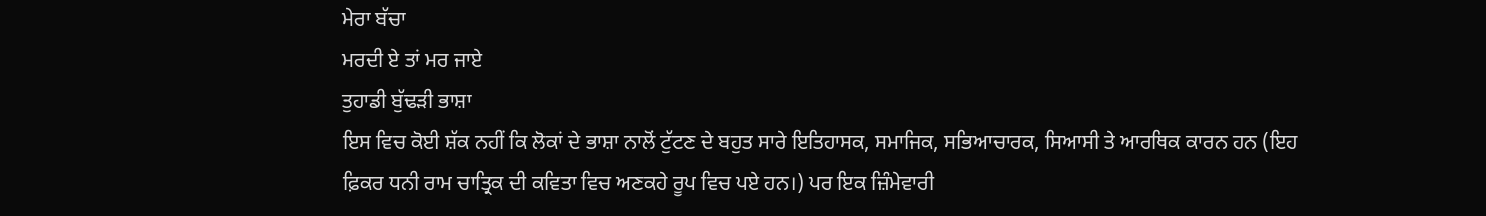ਮੇਰਾ ਬੱਚਾ
ਮਰਦੀ ਏ ਤਾਂ ਮਰ ਜਾਏ
ਤੁਹਾਡੀ ਬੁੱਢੜੀ ਭਾਸ਼ਾ
ਇਸ ਵਿਚ ਕੋਈ ਸ਼ੱਕ ਨਹੀਂ ਕਿ ਲੋਕਾਂ ਦੇ ਭਾਸ਼ਾ ਨਾਲੋਂ ਟੁੱਟਣ ਦੇ ਬਹੁਤ ਸਾਰੇ ਇਤਿਹਾਸਕ, ਸਮਾਜਿਕ, ਸਭਿਆਚਾਰਕ, ਸਿਆਸੀ ਤੇ ਆਰਥਿਕ ਕਾਰਨ ਹਨ (ਇਹ ਫ਼ਿਕਰ ਧਨੀ ਰਾਮ ਚਾਤ੍ਰਿਕ ਦੀ ਕਵਿਤਾ ਵਿਚ ਅਣਕਹੇ ਰੂਪ ਵਿਚ ਪਏ ਹਨ।) ਪਰ ਇਕ ਜ਼ਿੰਮੇਵਾਰੀ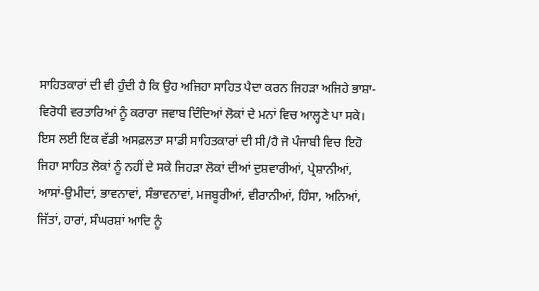ਸਾਹਿਤਕਾਰਾਂ ਦੀ ਵੀ ਹੁੰਦੀ ਹੈ ਕਿ ਉਹ ਅਜਿਹਾ ਸਾਹਿਤ ਪੈਦਾ ਕਰਨ ਜਿਹੜਾ ਅਜਿਹੇ ਭਾਸ਼ਾ-ਵਿਰੋਧੀ ਵਰਤਾਰਿਆਂ ਨੂੰ ਕਰਾਰਾ ਜਵਾਬ ਦਿੰਦਿਆਂ ਲੋਕਾਂ ਦੇ ਮਨਾਂ ਵਿਚ ਆਲ੍ਹਣੇ ਪਾ ਸਕੇ। ਇਸ ਲਈ ਇਕ ਵੱਡੀ ਅਸਫ਼ਲਤਾ ਸਾਡੀ ਸਾਹਿਤਕਾਰਾਂ ਦੀ ਸੀ/ਹੈ ਜੋ ਪੰਜਾਬੀ ਵਿਚ ਇਹੋ ਜਿਹਾ ਸਾਹਿਤ ਲੋਕਾਂ ਨੂੰ ਨਹੀਂ ਦੇ ਸਕੇ ਜਿਹੜਾ ਲੋਕਾਂ ਦੀਆਂ ਦੁਸ਼ਵਾਰੀਆਂ, ਪ੍ਰੇਸ਼ਾਨੀਆਂ, ਆਸਾਂ-ਉਮੀਦਾਂ, ਭਾਵਨਾਵਾਂ, ਸੰਭਾਵਨਾਵਾਂ, ਮਜਬੂਰੀਆਂ, ਵੀਰਾਨੀਆਂ, ਹਿੰਸਾ, ਅਨਿਆਂ, ਜਿੱਤਾਂ, ਹਾਰਾਂ, ਸੰਘਰਸ਼ਾਂ ਆਦਿ ਨੂੰ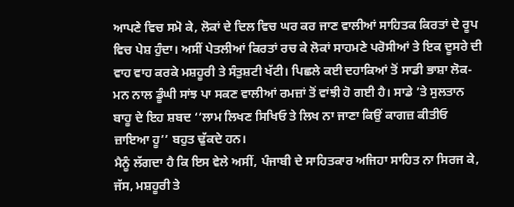ਆਪਣੇ ਵਿਚ ਸਮੋ ਕੇ, ਲੋਕਾਂ ਦੇ ਦਿਲ ਵਿਚ ਘਰ ਕਰ ਜਾਣ ਵਾਲੀਆਂ ਸਾਹਿਤਕ ਕਿਰਤਾਂ ਦੇ ਰੂਪ ਵਿਚ ਪੇਸ਼ ਹੁੰਦਾ। ਅਸੀਂ ਪੇਤਲੀਆਂ ਕਿਰਤਾਂ ਰਚ ਕੇ ਲੋਕਾਂ ਸਾਹਮਣੇ ਪਰੋਸੀਆਂ ਤੇ ਇਕ ਦੂਸਰੇ ਦੀ ਵਾਹ ਵਾਹ ਕਰਕੇ ਮਸ਼ਹੂਰੀ ਤੇ ਸੰਤੁਸ਼ਟੀ ਖੱਟੀ। ਪਿਛਲੇ ਕਈ ਦਹਾਕਿਆਂ ਤੋਂ ਸਾਡੀ ਭਾਸ਼ਾ ਲੋਕ-ਮਨ ਨਾਲ ਡੂੰਘੀ ਸਾਂਝ ਪਾ ਸਕਣ ਵਾਲੀਆਂ ਰਮਜ਼ਾਂ ਤੋਂ ਵਾਂਝੀ ਹੋ ਗਈ ਹੈ। ਸਾਡੇ ’ਤੇ ਸੁਲਤਾਨ ਬਾਹੂ ਦੇ ਇਹ ਸ਼ਬਦ ‘‘ਲਾਮ ਲਿਖਣ ਸਿਖਿਓ ਤੇ ਲਿਖ ਨਾ ਜਾਣਾ ਕਿਉਂ ਕਾਗਜ਼ ਕੀਤੀਓ ਜ਼ਾਇਆ ਹੂ’’ ਬਹੁਤ ਢੁੱਕਦੇ ਹਨ।
ਮੈਨੂੰ ਲੱਗਦਾ ਹੈ ਕਿ ਇਸ ਵੇਲੇ ਅਸੀਂ, ਪੰਜਾਬੀ ਦੇ ਸਾਹਿਤਕਾਰ ਅਜਿਹਾ ਸਾਹਿਤ ਨਾ ਸਿਰਜ ਕੇ, ਜੱਸ, ਮਸ਼ਹੂਰੀ ਤੇ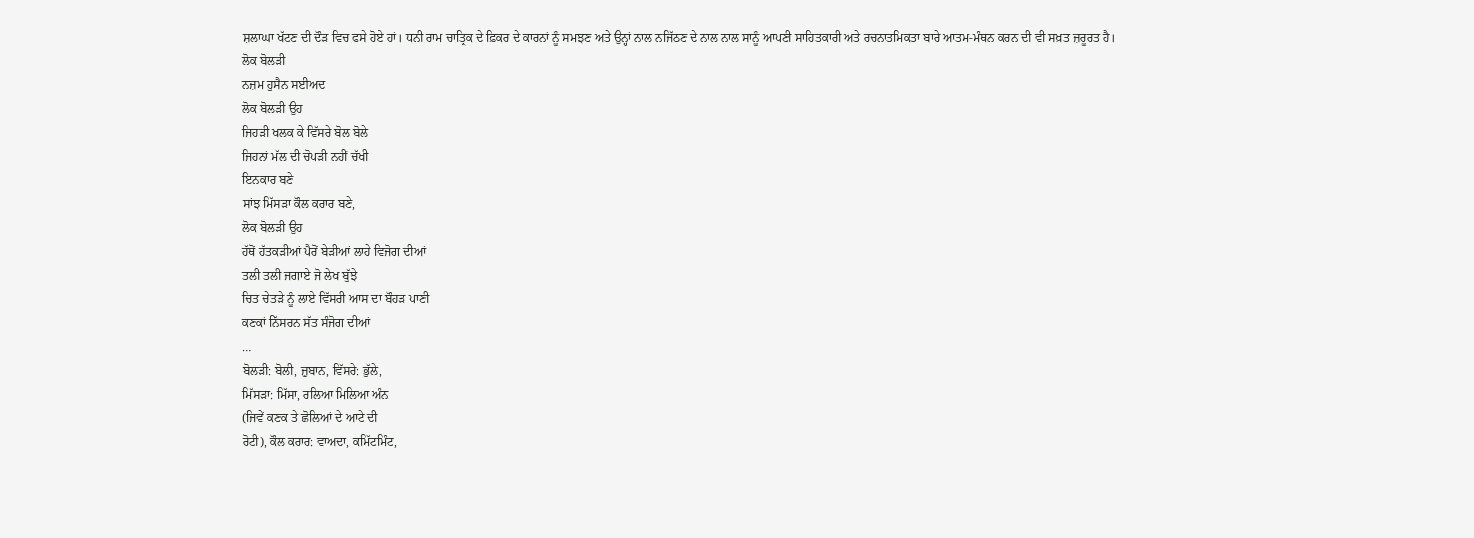ਸ਼ਲਾਘਾ ਖੱਟਣ ਦੀ ਦੌੜ ਵਿਚ ਫਸੇ ਹੋਏ ਹਾਂ। ਧਨੀ ਰਾਮ ਚਾਤ੍ਰਿਕ ਦੇ ਫ਼ਿਕਰ ਦੇ ਕਾਰਨਾਂ ਨੂੰ ਸਮਝਣ ਅਤੇ ਉਨ੍ਹਾਂ ਨਾਲ ਨਜਿੱਠਣ ਦੇ ਨਾਲ ਨਾਲ ਸਾਨੂੰ ਆਪਣੀ ਸਾਹਿਤਕਾਰੀ ਅਤੇ ਰਚਨਾਤਮਿਕਤਾ ਬਾਰੇ ਆਤਮ-ਮੰਥਨ ਕਰਨ ਦੀ ਵੀ ਸਖ਼ਤ ਜ਼ਰੂਰਤ ਹੈ।
ਲੋਕ ਬੋਲੜੀ
ਨਜ਼ਮ ਹੁਸੈਨ ਸਈਅਦ
ਲੋਕ ਬੋਲੜੀ ਉਹ
ਜਿਹੜੀ ਖਲਕ ਕੇ ਵਿੱਸਰੇ ਬੋਲ ਬੋਲੇ
ਜਿਹਨਾਂ ਮੱਲ ਦੀ ਚੋਪੜੀ ਨਹੀਂ ਚੱਖੀ
ਇਨਕਾਰ ਬਣੇ
ਸਾਂਝ ਮਿੱਸੜਾ ਕੌਲ ਕਰਾਰ ਬਣੇ,
ਲੋਕ ਬੋਲੜੀ ਉਹ
ਹੱਥੋਂ ਹੱਤਕੜੀਆਂ ਪੈਰੋਂ ਬੇੜੀਆਂ ਲਾਹੇ ਵਿਜੋਗ ਦੀਆਂ
ਤਲੀ ਤਲੀ ਜਗਾਏ ਜੋ ਲੇਖ ਬੁੱਝੇ
ਚਿਤ ਚੇਤੜੇ ਨੂੰ ਲਾਏ ਵਿੱਸਰੀ ਆਸ ਦਾ ਬੌਹੜ ਪਾਣੀ
ਕਣਕਾਂ ਨਿੱਸਰਨ ਸੱਤ ਸੰਜੋਗ ਦੀਆਂ
…
ਬੋਲੜੀ: ਬੋਲੀ, ਜ਼ੁਬਾਨ, ਵਿੱਸਰੇ: ਭੁੱਲੇ,
ਮਿੱਸੜਾ: ਮਿੱਸਾ, ਰਲਿਆ ਮਿਲਿਆ ਅੰਨ
(ਜਿਵੇਂ ਕਣਕ ਤੇ ਛੋਲਿਆਂ ਦੇ ਆਟੇ ਦੀ
ਰੋਟੀ), ਕੌਲ ਕਰਾਰ: ਵਾਅਦਾ, ਕਮਿੱਟਮਿੰਟ,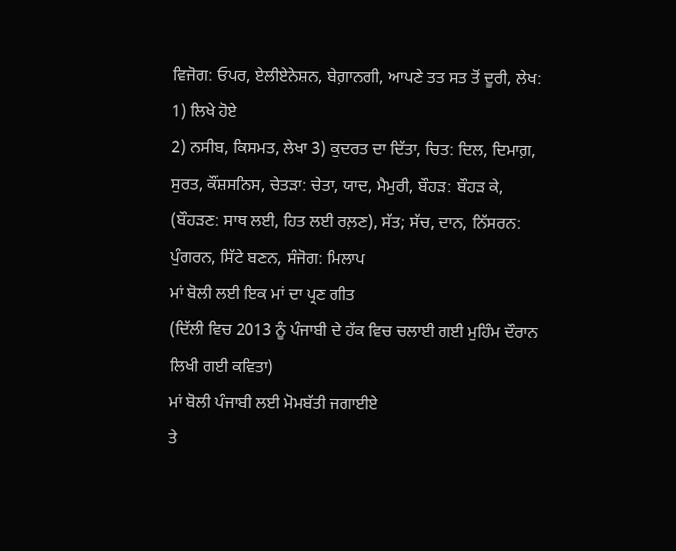ਵਿਜੋਗ: ਓਪਰ, ਏਲੀਏਨੇਸ਼ਨ, ਬੇਗ਼ਾਨਗੀ, ਆਪਣੇ ਤਤ ਸਤ ਤੋਂ ਦੂਰੀ, ਲੇਖ: 1) ਲਿਖੇ ਹੋਏ
2) ਨਸੀਬ, ਕਿਸਮਤ, ਲੇਖਾ 3) ਕੁਦਰਤ ਦਾ ਦਿੱਤਾ, ਚਿਤ: ਦਿਲ, ਦਿਮਾਗ਼, ਸੁਰਤ, ਕੌਂਸ਼ਸਨਿਸ, ਚੇਤੜਾ: ਚੇਤਾ, ਯਾਦ, ਮੈਮੁਰੀ, ਬੌਹੜ: ਬੌਹੜ ਕੇ, (ਬੌਹੜਣ: ਸਾਥ ਲਈ, ਹਿਤ ਲਈ ਰਲ਼ਣ), ਸੱਤ; ਸੱਚ, ਦਾਨ, ਨਿੱਸਰਨ: ਪੁੰਗਰਨ, ਸਿੱਟੇ ਬਣਨ, ਸੰਜੋਗ: ਮਿਲਾਪ
ਮਾਂ ਬੋਲੀ ਲਈ ਇਕ ਮਾਂ ਦਾ ਪ੍ਰਣ ਗੀਤ
(ਦਿੱਲੀ ਵਿਚ 2013 ਨੂੰ ਪੰਜਾਬੀ ਦੇ ਹੱਕ ਵਿਚ ਚਲਾਈ ਗਈ ਮੁਹਿੰਮ ਦੌਰਾਨ ਲਿਖੀ ਗਈ ਕਵਿਤਾ)
ਮਾਂ ਬੋਲੀ ਪੰਜਾਬੀ ਲਈ ਮੋਮਬੱਤੀ ਜਗਾਈਏ
ਤੇ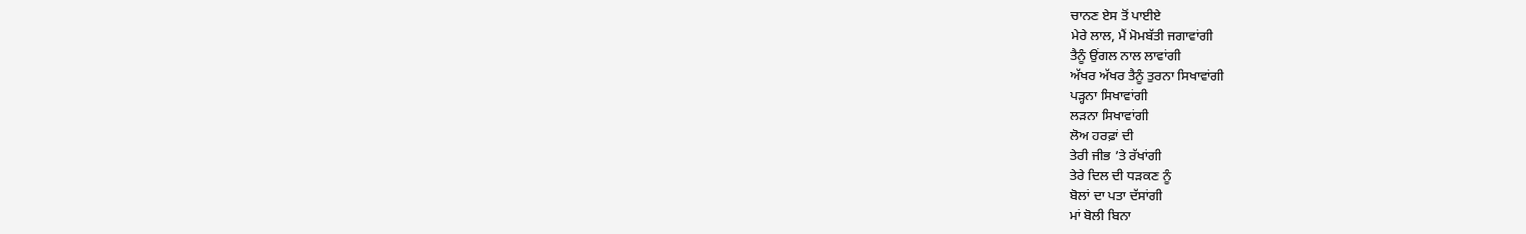ਚਾਨਣ ਏਸ ਤੋਂ ਪਾਈਏ
ਮੇਰੇ ਲਾਲ, ਮੈਂ ਮੋਮਬੱਤੀ ਜਗਾਵਾਂਗੀ
ਤੈਨੂੰ ਉਂਗਲ ਨਾਲ ਲਾਵਾਂਗੀ
ਅੱਖਰ ਅੱਖਰ ਤੈਨੂੰ ਤੁਰਨਾ ਸਿਖਾਵਾਂਗੀ
ਪੜ੍ਹਨਾ ਸਿਖਾਵਾਂਗੀ
ਲੜਨਾ ਸਿਖਾਵਾਂਗੀ
ਲੋਅ ਹਰਫ਼ਾਂ ਦੀ
ਤੇਰੀ ਜੀਭ ’ਤੇ ਰੱਖਾਂਗੀ
ਤੇਰੇ ਦਿਲ ਦੀ ਧੜਕਣ ਨੂੰ
ਬੋਲਾਂ ਦਾ ਪਤਾ ਦੱਸਾਂਗੀ
ਮਾਂ ਬੋਲੀ ਬਿਨਾ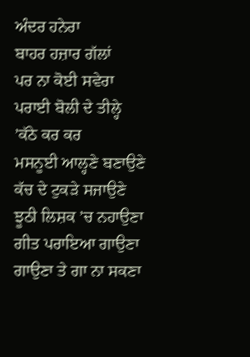ਅੰਦਰ ਹਨੇਰਾ
ਬਾਹਰ ਹਜ਼ਾਰ ਗੱਲਾਂ
ਪਰ ਨਾ ਕੋਈ ਸਵੇਰਾ
ਪਰਾਈ ਬੋਲੀ ਦੇ ਤੀਲ੍ਹੇ ’ਕੱਠੇ ਕਰ ਕਰ
ਮਸਨੂਈ ਆਲ੍ਹਣੇ ਬਣਾਉਣੇ
ਕੱਚ ਦੇ ਟੁਕੜੇ ਸਜਾਉਣੇ
ਝੂਠੀ ਲਿਸ਼ਕ ’ਚ ਨਹਾਉਣਾ
ਗੀਤ ਪਰਾਇਆ ਗਾਉਣਾ
ਗਾਉਣਾ ਤੇ ਗਾ ਨਾ ਸਕਣਾ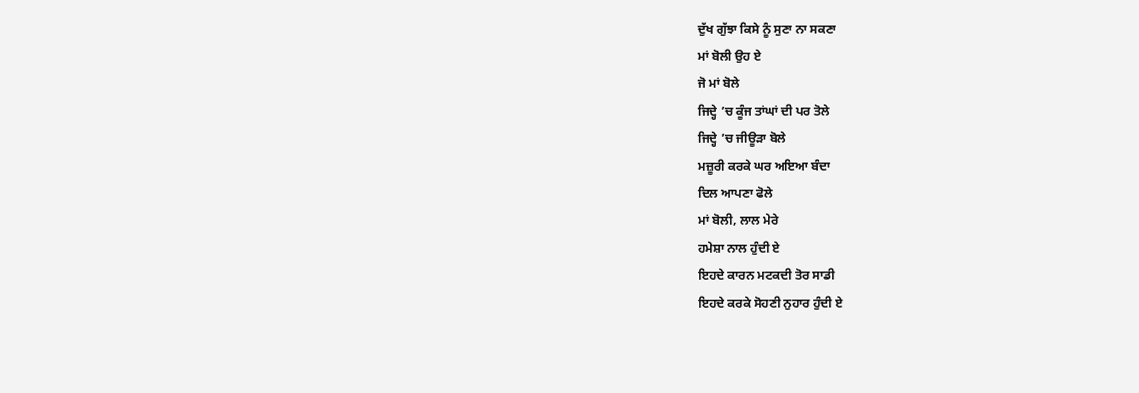ਦੁੱਖ ਗੁੱਝਾ ਕਿਸੇ ਨੂੰ ਸੁਣਾ ਨਾ ਸਕਣਾ
ਮਾਂ ਬੋਲੀ ਉਹ ਏ
ਜੋ ਮਾਂ ਬੋਲੇ
ਜਿਦ੍ਹੇ ’ਚ ਕੂੰਜ ਤਾਂਘਾਂ ਦੀ ਪਰ ਤੋਲੇ
ਜਿਦ੍ਹੇ ’ਚ ਜੀਊੜਾ ਬੋਲੇ
ਮਜ਼ੂਰੀ ਕਰਕੇ ਘਰ ਅਇਆ ਬੰਦਾ
ਦਿਲ ਆਪਣਾ ਫੋਲੇ
ਮਾਂ ਬੋਲੀ, ਲਾਲ ਮੇਰੇ
ਹਮੇਸ਼ਾ ਨਾਲ ਹੁੰਦੀ ਏ
ਇਹਦੇ ਕਾਰਨ ਮਟਕਦੀ ਤੋਰ ਸਾਡੀ
ਇਹਦੇ ਕਰਕੇ ਸੋਹਣੀ ਨੁਹਾਰ ਹੁੰਦੀ ਏ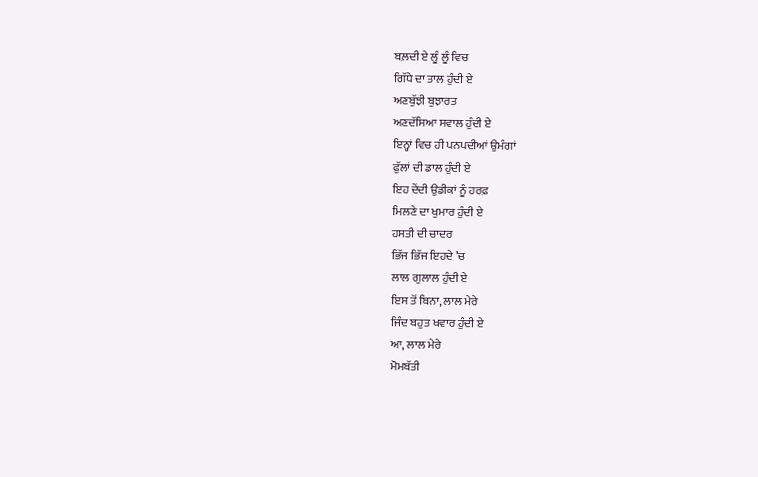ਬਲ਼ਦੀ ਏ ਲੂੰ ਲੂੰ ਵਿਚ
ਗਿੱਧੇ ਦਾ ਤਾਲ ਹੁੰਦੀ ਏ
ਅਣਬੁੱਝੀ ਬੁਝਾਰਤ
ਅਣਦੱਸਿਆ ਸਵਾਲ ਹੁੰਦੀ ਏ
ਇਨ੍ਹਾਂ ਵਿਚ ਹੀ ਪਨਪਦੀਆਂ ਉਮੰਗਾਂ
ਫੁੱਲਾਂ ਦੀ ਡਾਲ ਹੁੰਦੀ ਏ
ਇਹ ਦੇਂਦੀ ਉਡੀਕਾਂ ਨੂੰ ਹਰਫ਼
ਮਿਲਣੇ ਦਾ ਖੁਮਾਰ ਹੁੰਦੀ ਏ
ਹਸਤੀ ਦੀ ਚਾਦਰ
ਭਿੱਜ ਭਿੱਜ ਇਹਦੇ ’ਚ
ਲਾਲ ਗੁਲਾਲ ਹੁੰਦੀ ਏ
ਇਸ ਤੋਂ ਬਿਨਾ, ਲਾਲ ਮੇਰੇ
ਜਿੰਦ ਬਹੁਤ ਖਵਾਰ ਹੁੰਦੀ ਏ
ਆ, ਲਾਲ ਮੇਰੇ
ਮੋਮਬੱਤੀ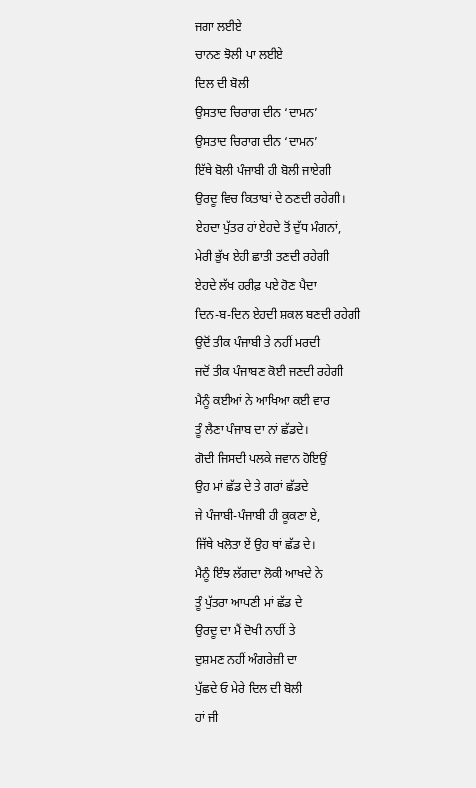ਜਗਾ ਲਈਏ
ਚਾਨਣ ਝੋਲੀ ਪਾ ਲਈਏ
ਦਿਲ ਦੀ ਬੋਲੀ
ਉਸਤਾਦ ਚਿਰਾਗ ਦੀਨ ‘ਦਾਮਨ’
ਉਸਤਾਦ ਚਿਰਾਗ ਦੀਨ ‘ਦਾਮਨ’
ਇੱਥੇ ਬੋਲੀ ਪੰਜਾਬੀ ਹੀ ਬੋਲੀ ਜਾਏਗੀ
ਉਰਦੂ ਵਿਚ ਕਿਤਾਬਾਂ ਦੇ ਠਣਦੀ ਰਹੇਗੀ।
ਏਹਦਾ ਪੁੱਤਰ ਹਾਂ ਏਹਦੇ ਤੋਂ ਦੁੱਧ ਮੰਗਨਾਂ,
ਮੇਰੀ ਭੁੱਖ ਏਹੀ ਛਾਤੀ ਤਣਦੀ ਰਹੇਗੀ
ਏਹਦੇ ਲੱਖ ਹਰੀਫ਼ ਪਏ ਹੋਣ ਪੈਦਾ
ਦਿਨ-ਬ-ਦਿਨ ਏਹਦੀ ਸ਼ਕਲ ਬਣਦੀ ਰਹੇਗੀ
ਉਦੋਂ ਤੀਕ ਪੰਜਾਬੀ ਤੇ ਨਹੀਂ ਮਰਦੀ
ਜਦੋਂ ਤੀਕ ਪੰਜਾਬਣ ਕੋਈ ਜਣਦੀ ਰਹੇਗੀ
ਮੈਨੂੰ ਕਈਆਂ ਨੇ ਆਖਿਆ ਕਈ ਵਾਰ
ਤੂੰ ਲੈਣਾ ਪੰਜਾਬ ਦਾ ਨਾਂ ਛੱਡਦੇ।
ਗੋਦੀ ਜਿਸਦੀ ਪਲਕੇ ਜਵਾਨ ਹੋਇਉਂ
ਉਹ ਮਾਂ ਛੱਡ ਦੇ ਤੇ ਗਰਾਂ ਛੱਡਦੇ
ਜੇ ਪੰਜਾਬੀ-ਪੰਜਾਬੀ ਹੀ ਕੂਕਣਾ ਏ,
ਜਿੱਥੇ ਖਲੋਤਾ ਏਂ ਉਹ ਥਾਂ ਛੱਡ ਦੇ।
ਮੈਨੂੰ ਇੰਝ ਲੱਗਦਾ ਲੋਕੀ ਆਖਦੇ ਨੇ
ਤੂੰ ਪੁੱਤਰਾ ਆਪਣੀ ਮਾਂ ਛੱਡ ਦੇ
ਉਰਦੂ ਦਾ ਮੈਂ ਦੋਖੀ ਨਾਹੀਂ ਤੇ
ਦੁਸ਼ਮਣ ਨਹੀਂ ਅੰਗਰੇਜ਼ੀ ਦਾ
ਪੁੱਛਦੇ ਓ ਮੇਰੇ ਦਿਲ ਦੀ ਬੋਲੀ
ਹਾਂ ਜੀ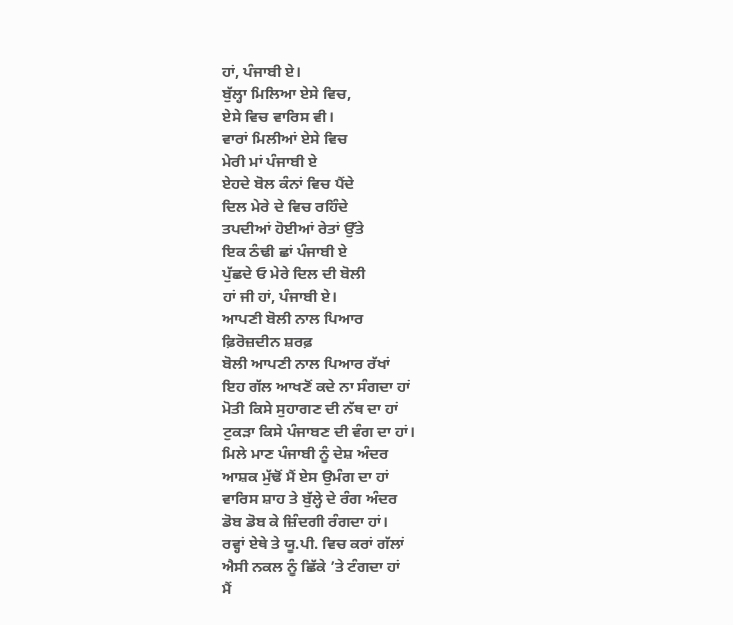ਹਾਂ, ਪੰਜਾਬੀ ਏ।
ਬੁੱਲ੍ਹਾ ਮਿਲਿਆ ਏਸੇ ਵਿਚ,
ਏਸੇ ਵਿਚ ਵਾਰਿਸ ਵੀ।
ਵਾਰਾਂ ਮਿਲੀਆਂ ਏਸੇ ਵਿਚ
ਮੇਰੀ ਮਾਂ ਪੰਜਾਬੀ ਏ
ਏਹਦੇ ਬੋਲ ਕੰਨਾਂ ਵਿਚ ਪੈਂਦੇ
ਦਿਲ ਮੇਰੇ ਦੇ ਵਿਚ ਰਹਿੰਦੇ
ਤਪਦੀਆਂ ਹੋਈਆਂ ਰੇਤਾਂ ਉੱਤੇ
ਇਕ ਠੰਢੀ ਛਾਂ ਪੰਜਾਬੀ ਏ
ਪੁੱਛਦੇ ਓ ਮੇਰੇ ਦਿਲ ਦੀ ਬੋਲੀ
ਹਾਂ ਜੀ ਹਾਂ, ਪੰਜਾਬੀ ਏ।
ਆਪਣੀ ਬੋਲੀ ਨਾਲ ਪਿਆਰ
ਫ਼ਿਰੋਜ਼ਦੀਨ ਸ਼ਰਫ਼
ਬੋਲੀ ਆਪਣੀ ਨਾਲ ਪਿਆਰ ਰੱਖਾਂ
ਇਹ ਗੱਲ ਆਖਣੋਂ ਕਦੇ ਨਾ ਸੰਗਦਾ ਹਾਂ
ਮੋਤੀ ਕਿਸੇ ਸੁਹਾਗਣ ਦੀ ਨੱਥ ਦਾ ਹਾਂ
ਟੁਕੜਾ ਕਿਸੇ ਪੰਜਾਬਣ ਦੀ ਵੰਗ ਦਾ ਹਾਂ।
ਮਿਲੇ ਮਾਣ ਪੰਜਾਬੀ ਨੂੰ ਦੇਸ਼ ਅੰਦਰ
ਆਸ਼ਕ ਮੁੱਢੋਂ ਮੈਂ ਏਸ ਉਮੰਗ ਦਾ ਹਾਂ
ਵਾਰਿਸ ਸ਼ਾਹ ਤੇ ਬੁੱਲ੍ਹੇ ਦੇ ਰੰਗ ਅੰਦਰ
ਡੋਬ ਡੋਬ ਕੇ ਜ਼ਿੰਦਗੀ ਰੰਗਦਾ ਹਾਂ।
ਰਵ੍ਹਾਂ ਏਥੇ ਤੇ ਯੂ.ਪੀ. ਵਿਚ ਕਰਾਂ ਗੱਲਾਂ
ਐਸੀ ਨਕਲ ਨੂੰ ਛਿੱਕੇ ’ਤੇ ਟੰਗਦਾ ਹਾਂ
ਮੈਂ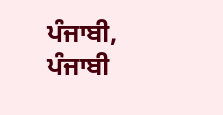ਪੰਜਾਬੀ, ਪੰਜਾਬੀ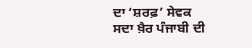ਦਾ ‘ਸ਼ਰਫ਼’ ਸੇਵਕ
ਸਦਾ ਖ਼ੈਰ ਪੰਜਾਬੀ ਦੀ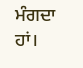ਮੰਗਦਾ ਹਾਂ।